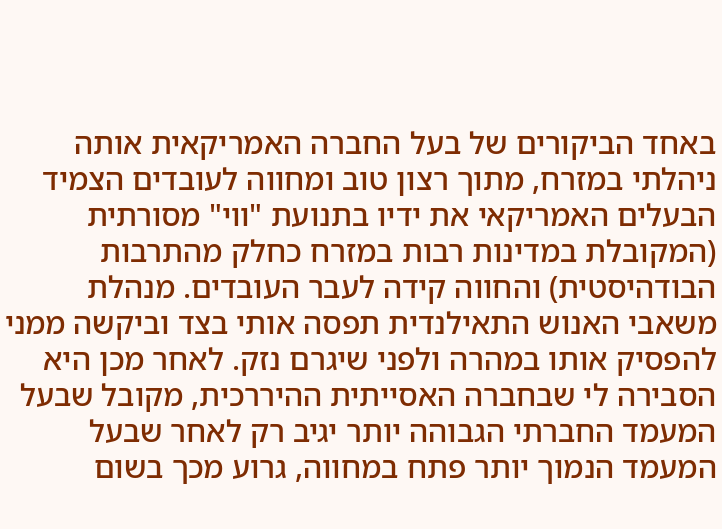באחד הביקורים של בעל החברה האמריקאית אותה ניהלתי במזרח, מתוך רצון טוב ומחווה לעובדים הצמיד הבעלים האמריקאי את ידיו בתנועת "ווי" מסורתית (המקובלת במדינות רבות במזרח כחלק מהתרבות הבודהיסטית) והחווה קידה לעבר העובדים. מנהלת משאבי האנוש התאילנדית תפסה אותי בצד וביקשה ממני להפסיק אותו במהרה ולפני שיגרם נזק. לאחר מכן היא הסבירה לי שבחברה האסייתית ההיררכית, מקובל שבעל המעמד החברתי הגבוהה יותר יגיב רק לאחר שבעל המעמד הנמוך יותר פתח במחווה, גרוע מכך בשום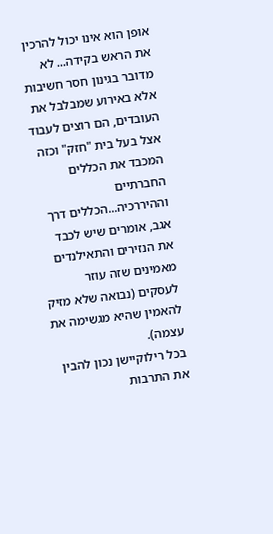אופן הוא אינו יכול להרכין את הראש בקידה... לא מדובר בגינון חסר חשיבות אלא באירוע שמבלבל את העובדים, הם רוצים לעבוד אצל בעל בית "חזק" וכזה המכבד את הכללים החברתיים וההיררכיה...הכללים דרך אגב, אומרים שיש לכבד את הנזירים והתאילנדים מאמינים שזה עוזר לעסקים (נבואה שלא מזיק להאמין שהיא מגשימה את עצמה).
בכל רילוקיישן נכון להבין את התרבות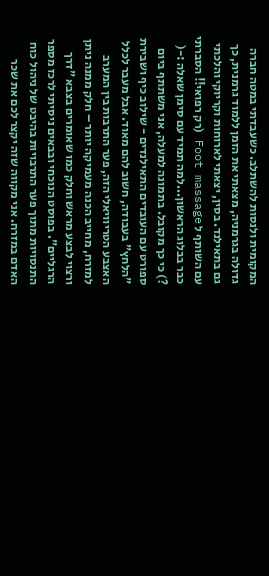המקומית ולנסות להשתלב. כשעבדתי במטה חברה גדולה בגרמניה, מצאתי את הזמן ללמוד גרמנית, כך גם בתאילנד. בסין, יצאתי לארוחות וקריוקי והלכתי עם השותף ל Foot massage (רק רפואי!! הסברתי כבר בבלוג הראשון...למה תמיד עם סימן שאלה :-( ?) כי כך מקובל. בתמונה למעלה, אני משתתף ביום ספורט עם העובדים התאילנדים - שילוב כיף ושבירת "הלחץ" בעבודה, חשוב להם מאוד. אבל מעבר לכלל האצבע הטריוויאלי הזה, פער התרבות בין המערב למזרח, מחייב הכנה מעמיקה יותר – חלק ממנה ניתן ורצוי לבצע מראש וחלק כמו שאומרים בצבא "דרך הרגליים". בפוסט הנוכחי ובבאים ניסיתי לרכז מספר התנסויות מתוך פער התרבויות בהיבט של ניהול כוח האדם במזרח. אני מקווה שזה יקצר לכם את שכר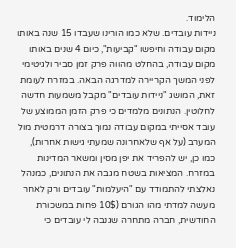הלימוד.
ניידות עובדים. שלא כמו הורינו שעבדו 15 שנה באותו מקום עבודה וחיפשו "קביעות", כיום 4 שנים באותו מקום עבודה, בהחלט מהווה פרק זמן סביר ולגיטימי לפני המשך הקריירה למדרגה הבאה. במזרח לעומת זאת, המושג "ניידות עובדים" מקבל משמעות חדשה לחלוטין. הנתונים מלמדים כי פרק הזמן הממוצע של עובד אסייתי במקום עבודה נמוך בצורה דרמטית מול המערב (על אף שלאחרונה שמעתי גישות אחרות), כמו כן, יש להפריד את יפן מסין ומשאר המדינות במזרח. המציאות בשטח מגבה את הנתונים, כמנהל נאלצתי להתמודד עם "היעלמות" עובדים ורק לאחר מעשה למדתי מהו הגורם (10$ פחות במשכורת החודשית, חברה מתחרה שגנבה לי עובדים כי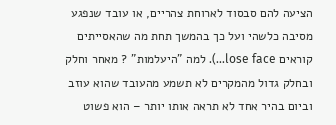הציעה להם סבסוד לארוחת צהריים, או עובד שנפגע מסיבה כלשהי ועל כך בהמשך תחת מה שהאסייתים קוראים lose face...). למה "היעלמות" ? מאחר וחלק ובחלק גדול מהמקרים לא תשמע מהעובד שהוא עוזב וביום בהיר אחד לא תראה אותו יותר – הוא פשוט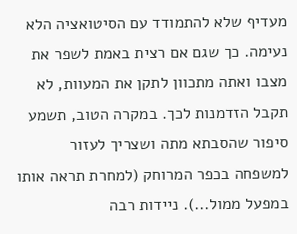מעדיף שלא להתמודד עם הסיטואציה הלא נעימה. כך שגם אם רצית באמת לשפר את מצבו ואתה מתכוון לתקן את המעוות, לא תקבל הזדמנות לכך. במקרה הטוב, תשמע סיפור שהסבתא מתה ושצריך לעזור למשפחה בכפר המרוחק (למחרת תראה אותו במפעל ממול...). ניידות רבה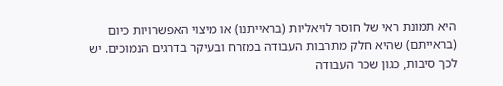היא תמונת ראי של חוסר לויאליות (בראייתנו) או מיצוי האפשרויות כיום (בראייתם) שהיא חלק מתרבות העבודה במזרח ובעיקר בדרגים הנמוכים. יש לכך סיבות, כגון שכר העבודה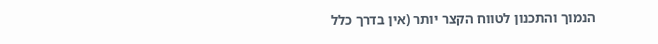הנמוך והתכנון לטווח הקצר יותר (אין בדרך כלל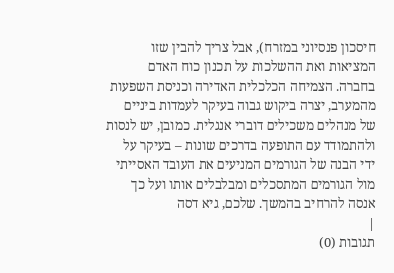חיסכון פנסיוני במזרח), אבל צריך להבין שזו המציאות ואת ההשלכות על תכנון כוח האדם בחברה. הצמיחה הכלכלית האדירה וכניסת השפעות מהמערב, יצרה ביקוש גבוה בעיקר לעמדות ביניים של מנהלים משכילים דוברי אנגלית. כמובן, יש לנסות ולהתמודד עם התופעה בדרכים שונות – בעיקר על ידי הבנה של הגורמים המניעים את העובד האסייתי מול הגורמים המתסכלים ומבלבלים אותו ועל כך אנסה להרחיב בהמשך. שלכם, גיא דסה
|
תגובות (0)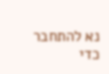נא להתחבר כדי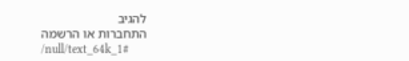להגיב
התחברות או הרשמה
/null/text_64k_1#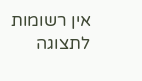אין רשומות לתצוגה